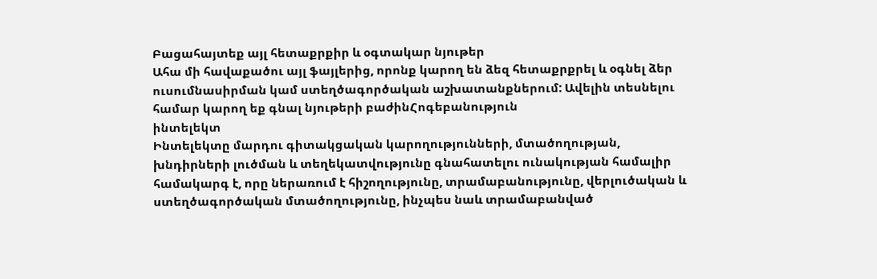Բացահայտեք այլ հետաքրքիր և օգտակար նյութեր
Ահա մի հավաքածու այլ ֆայլերից, որոնք կարող են ձեզ հետաքրքրել և օգնել ձեր ուսումնասիրման կամ ստեղծագործական աշխատանքներում: Ավելին տեսնելու համար կարող եք գնալ նյութերի բաժինՀոգեբանություն
ինտելեկտ
Ինտելեկտը մարդու գիտակցական կարողությունների, մտածողության, խնդիրների լուծման և տեղեկատվությունը գնահատելու ունակության համալիր համակարգ է, որը ներառում է հիշողությունը, տրամաբանությունը, վերլուծական և ստեղծագործական մտածողությունը, ինչպես նաև տրամաբանված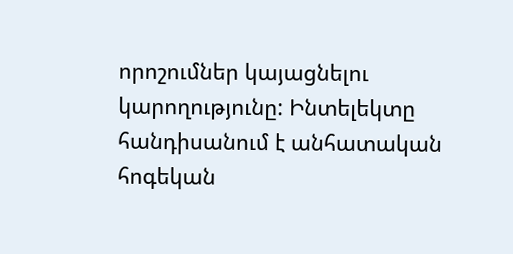որոշումներ կայացնելու կարողությունը: Ինտելեկտը հանդիսանում է անհատական հոգեկան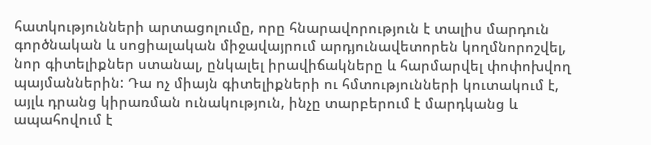հատկությունների արտացոլումը, որը հնարավորություն է տալիս մարդուն գործնական և սոցիալական միջավայրում արդյունավետորեն կողմնորոշվել, նոր գիտելիքներ ստանալ, ընկալել իրավիճակները և հարմարվել փոփոխվող պայմաններին: Դա ոչ միայն գիտելիքների ու հմտությունների կուտակում է, այլև դրանց կիրառման ունակություն, ինչը տարբերում է մարդկանց և ապահովում է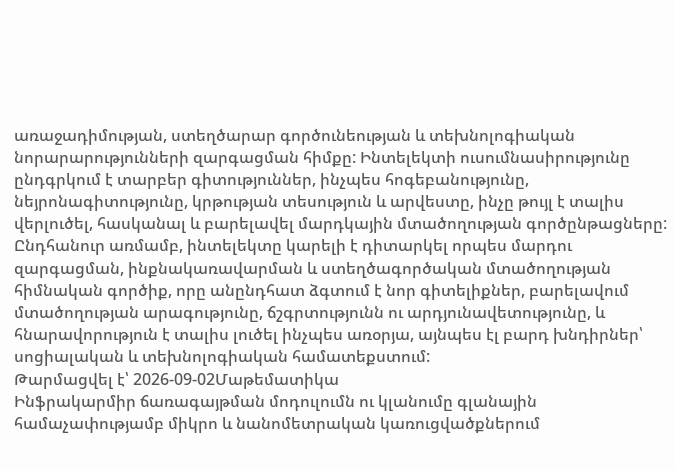առաջադիմության, ստեղծարար գործունեության և տեխնոլոգիական նորարարությունների զարգացման հիմքը: Ինտելեկտի ուսումնասիրությունը ընդգրկում է տարբեր գիտություններ, ինչպես հոգեբանությունը, նեյրոնագիտությունը, կրթության տեսություն և արվեստը, ինչը թույլ է տալիս վերլուծել, հասկանալ և բարելավել մարդկային մտածողության գործընթացները: Ընդհանուր առմամբ, ինտելեկտը կարելի է դիտարկել որպես մարդու զարգացման, ինքնակառավարման և ստեղծագործական մտածողության հիմնական գործիք, որը անընդհատ ձգտում է նոր գիտելիքներ, բարելավում մտածողության արագությունը, ճշգրտությունն ու արդյունավետությունը, և հնարավորություն է տալիս լուծել ինչպես առօրյա, այնպես էլ բարդ խնդիրներ՝ սոցիալական և տեխնոլոգիական համատեքստում:
Թարմացվել է՝ 2026-09-02Մաթեմատիկա
Ինֆրակարմիր ճառագայթման մոդուլումն ու կլանումը գլանային համաչափությամբ միկրո և նանոմետրական կառուցվածքներում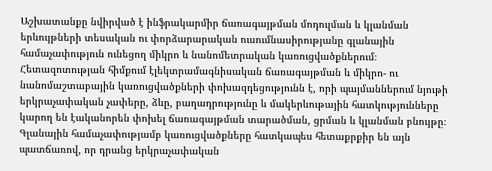Աշխատանքը նվիրված է ինֆրակարմիր ճառագայթման մոդուլման և կլանման երևույթների տեսական ու փորձարարական ուսումնասիրությանը գլանային համաչափություն ունեցող միկրո և նանոմետրական կառուցվածքներում։ Հետազոտության հիմքում էլեկտրամագնիսական ճառագայթման և միկրո- ու նանոմաշտաբային կառուցվածքների փոխազդեցությունն է, որի պայմաններում նյութի երկրաչափական չափերը, ձևը, բաղադրությունը և մակերևութային հատկությունները կարող են էականորեն փոխել ճառագայթման տարածման, ցրման և կլանման բնույթը։ Գլանային համաչափությամբ կառուցվածքները հատկապես հետաքրքիր են այն պատճառով, որ դրանց երկրաչափական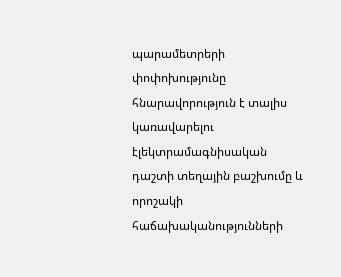պարամետրերի փոփոխությունը հնարավորություն է տալիս կառավարելու էլեկտրամագնիսական դաշտի տեղային բաշխումը և որոշակի հաճախականությունների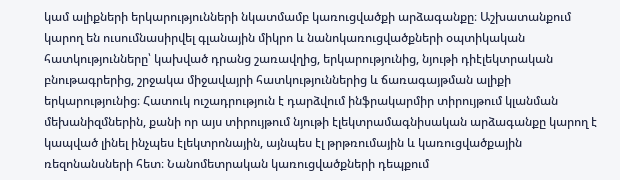կամ ալիքների երկարությունների նկատմամբ կառուցվածքի արձագանքը։ Աշխատանքում կարող են ուսումնասիրվել գլանային միկրո և նանոկառուցվածքների օպտիկական հատկությունները՝ կախված դրանց շառավղից, երկարությունից, նյութի դիէլեկտրական բնութագրերից, շրջակա միջավայրի հատկություններից և ճառագայթման ալիքի երկարությունից։ Հատուկ ուշադրություն է դարձվում ինֆրակարմիր տիրույթում կլանման մեխանիզմներին, քանի որ այս տիրույթում նյութի էլեկտրամագնիսական արձագանքը կարող է կապված լինել ինչպես էլեկտրոնային, այնպես էլ թրթռումային և կառուցվածքային ռեզոնանսների հետ։ Նանոմետրական կառուցվածքների դեպքում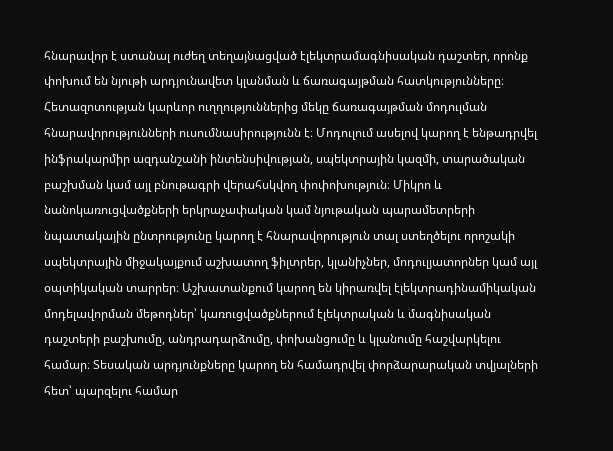հնարավոր է ստանալ ուժեղ տեղայնացված էլեկտրամագնիսական դաշտեր, որոնք փոխում են նյութի արդյունավետ կլանման և ճառագայթման հատկությունները։ Հետազոտության կարևոր ուղղություններից մեկը ճառագայթման մոդուլման հնարավորությունների ուսումնասիրությունն է։ Մոդուլում ասելով կարող է ենթադրվել ինֆրակարմիր ազդանշանի ինտենսիվության, սպեկտրային կազմի, տարածական բաշխման կամ այլ բնութագրի վերահսկվող փոփոխություն։ Միկրո և նանոկառուցվածքների երկրաչափական կամ նյութական պարամետրերի նպատակային ընտրությունը կարող է հնարավորություն տալ ստեղծելու որոշակի սպեկտրային միջակայքում աշխատող ֆիլտրեր, կլանիչներ, մոդուլյատորներ կամ այլ օպտիկական տարրեր։ Աշխատանքում կարող են կիրառվել էլեկտրադինամիկական մոդելավորման մեթոդներ՝ կառուցվածքներում էլեկտրական և մագնիսական դաշտերի բաշխումը, անդրադարձումը, փոխանցումը և կլանումը հաշվարկելու համար։ Տեսական արդյունքները կարող են համադրվել փորձարարական տվյալների հետ՝ պարզելու համար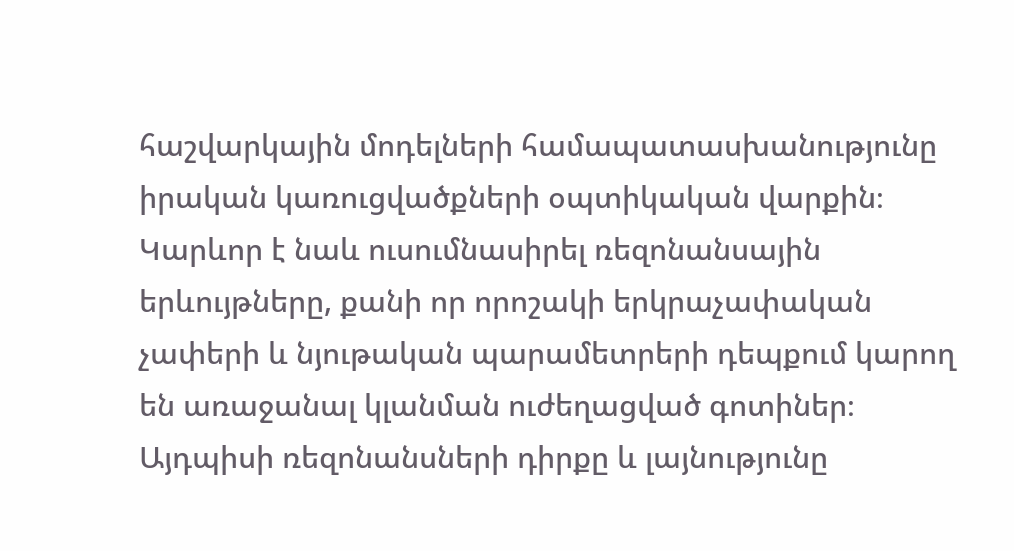հաշվարկային մոդելների համապատասխանությունը իրական կառուցվածքների օպտիկական վարքին։ Կարևոր է նաև ուսումնասիրել ռեզոնանսային երևույթները, քանի որ որոշակի երկրաչափական չափերի և նյութական պարամետրերի դեպքում կարող են առաջանալ կլանման ուժեղացված գոտիներ։ Այդպիսի ռեզոնանսների դիրքը և լայնությունը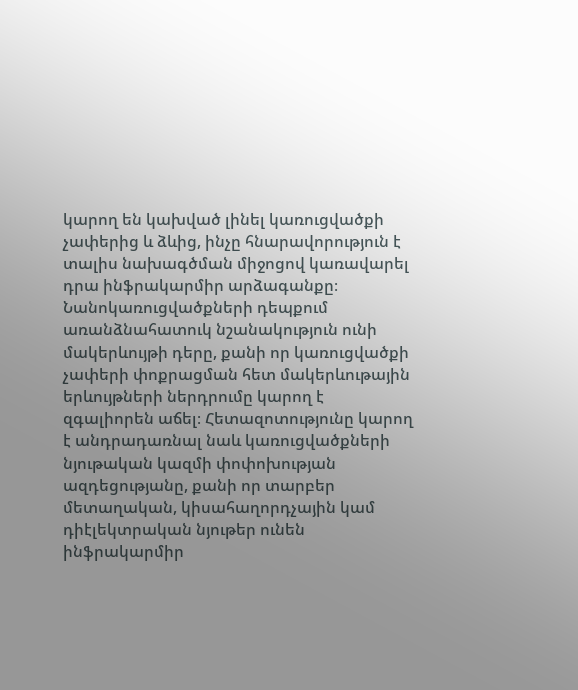կարող են կախված լինել կառուցվածքի չափերից և ձևից, ինչը հնարավորություն է տալիս նախագծման միջոցով կառավարել դրա ինֆրակարմիր արձագանքը։ Նանոկառուցվածքների դեպքում առանձնահատուկ նշանակություն ունի մակերևույթի դերը, քանի որ կառուցվածքի չափերի փոքրացման հետ մակերևութային երևույթների ներդրումը կարող է զգալիորեն աճել։ Հետազոտությունը կարող է անդրադառնալ նաև կառուցվածքների նյութական կազմի փոփոխության ազդեցությանը, քանի որ տարբեր մետաղական, կիսահաղորդչային կամ դիէլեկտրական նյութեր ունեն ինֆրակարմիր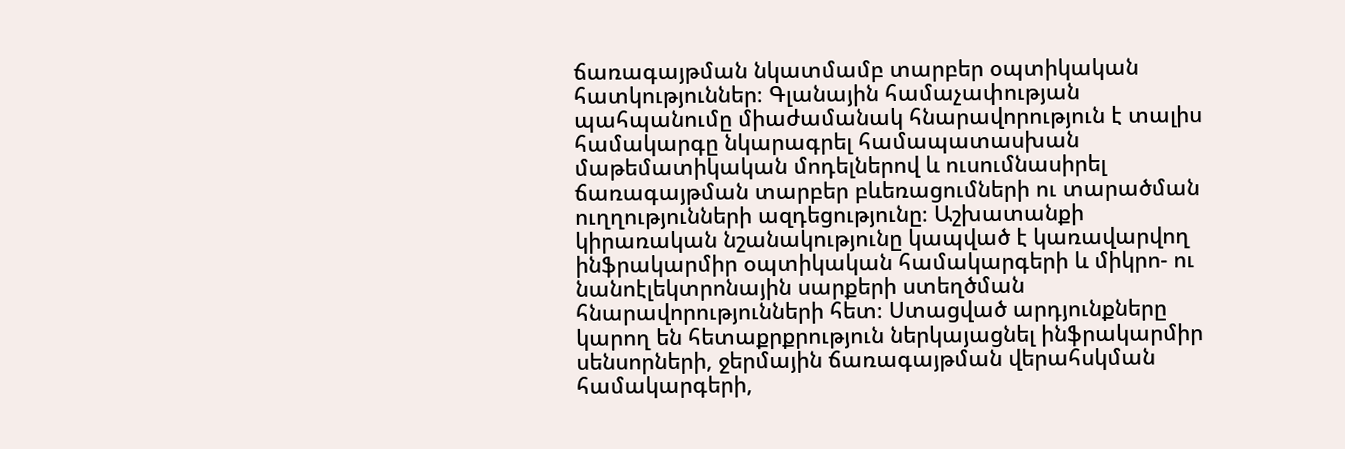ճառագայթման նկատմամբ տարբեր օպտիկական հատկություններ։ Գլանային համաչափության պահպանումը միաժամանակ հնարավորություն է տալիս համակարգը նկարագրել համապատասխան մաթեմատիկական մոդելներով և ուսումնասիրել ճառագայթման տարբեր բևեռացումների ու տարածման ուղղությունների ազդեցությունը։ Աշխատանքի կիրառական նշանակությունը կապված է կառավարվող ինֆրակարմիր օպտիկական համակարգերի և միկրո- ու նանոէլեկտրոնային սարքերի ստեղծման հնարավորությունների հետ։ Ստացված արդյունքները կարող են հետաքրքրություն ներկայացնել ինֆրակարմիր սենսորների, ջերմային ճառագայթման վերահսկման համակարգերի,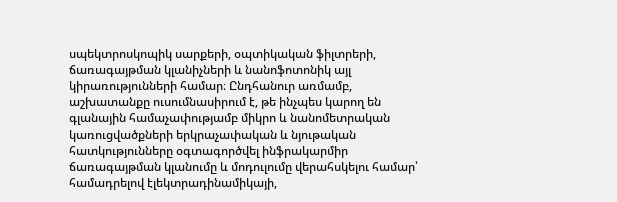սպեկտրոսկոպիկ սարքերի, օպտիկական ֆիլտրերի, ճառագայթման կլանիչների և նանոֆոտոնիկ այլ կիրառությունների համար։ Ընդհանուր առմամբ, աշխատանքը ուսումնասիրում է, թե ինչպես կարող են գլանային համաչափությամբ միկրո և նանոմետրական կառուցվածքների երկրաչափական և նյութական հատկությունները օգտագործվել ինֆրակարմիր ճառագայթման կլանումը և մոդուլումը վերահսկելու համար՝ համադրելով էլեկտրադինամիկայի,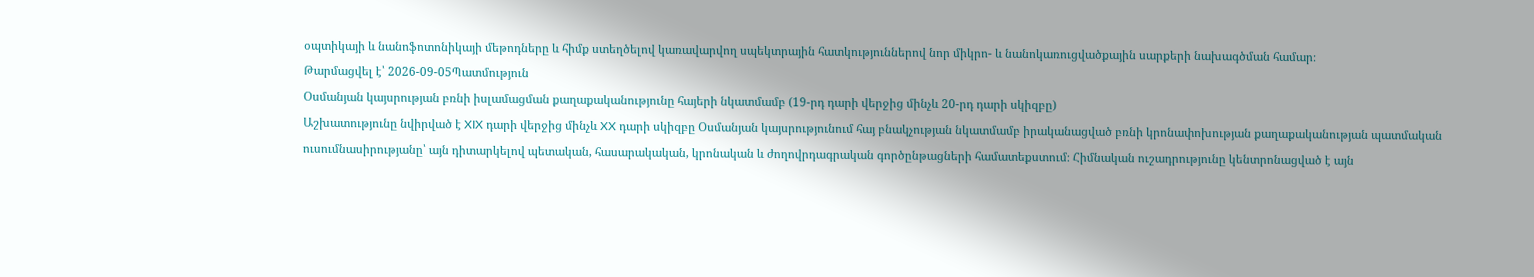օպտիկայի և նանոֆոտոնիկայի մեթոդները և հիմք ստեղծելով կառավարվող սպեկտրային հատկություններով նոր միկրո- և նանոկառուցվածքային սարքերի նախագծման համար։
Թարմացվել է՝ 2026-09-05Պատմություն
Օսմանյան կայսրության բռնի իսլամացման քաղաքականությունը հայերի նկատմամբ (19-րդ դարի վերջից մինչև 20-րդ դարի սկիզբը)
Աշխատությունը նվիրված է XIX դարի վերջից մինչև XX դարի սկիզբը Օսմանյան կայսրությունում հայ բնակչության նկատմամբ իրականացված բռնի կրոնափոխության քաղաքականության պատմական ուսումնասիրությանը՝ այն դիտարկելով պետական, հասարակական, կրոնական և ժողովրդագրական գործընթացների համատեքստում։ Հիմնական ուշադրությունը կենտրոնացված է այն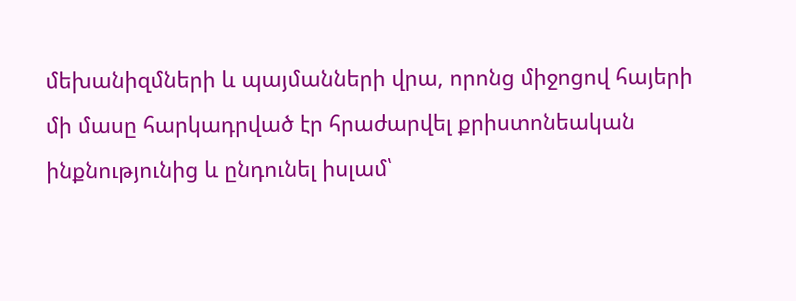մեխանիզմների և պայմանների վրա, որոնց միջոցով հայերի մի մասը հարկադրված էր հրաժարվել քրիստոնեական ինքնությունից և ընդունել իսլամ՝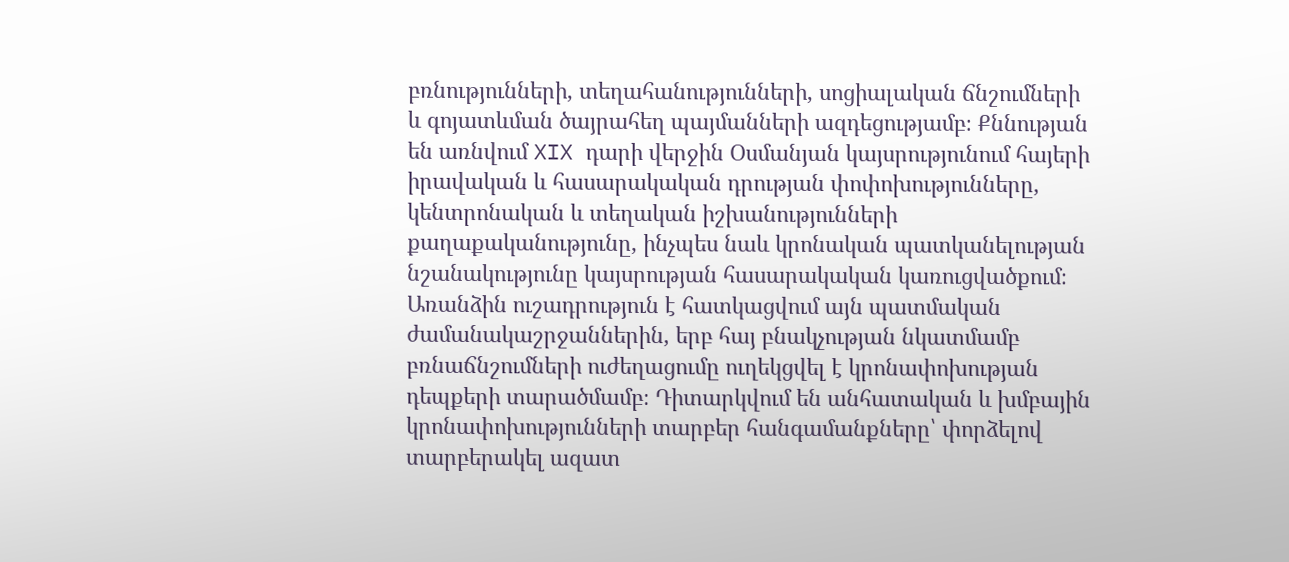բռնությունների, տեղահանությունների, սոցիալական ճնշումների և գոյատևման ծայրահեղ պայմանների ազդեցությամբ։ Քննության են առնվում XIX դարի վերջին Օսմանյան կայսրությունում հայերի իրավական և հասարակական դրության փոփոխությունները, կենտրոնական և տեղական իշխանությունների քաղաքականությունը, ինչպես նաև կրոնական պատկանելության նշանակությունը կայսրության հասարակական կառուցվածքում։ Առանձին ուշադրություն է հատկացվում այն պատմական ժամանակաշրջաններին, երբ հայ բնակչության նկատմամբ բռնաճնշումների ուժեղացումը ուղեկցվել է կրոնափոխության դեպքերի տարածմամբ։ Դիտարկվում են անհատական և խմբային կրոնափոխությունների տարբեր հանգամանքները՝ փորձելով տարբերակել ազատ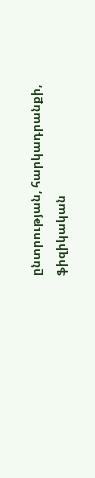ընտրության, հարկադրանքի, ֆիզիկական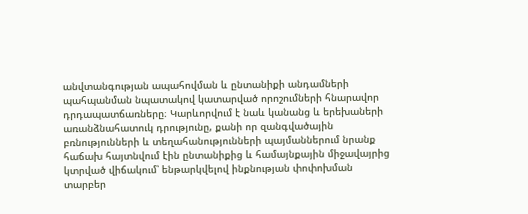անվտանգության ապահովման և ընտանիքի անդամների պահպանման նպատակով կատարված որոշումների հնարավոր դրդապատճառները։ Կարևորվում է նաև կանանց և երեխաների առանձնահատուկ դրությունը, քանի որ զանգվածային բռնությունների և տեղահանությունների պայմաններում նրանք հաճախ հայտնվում էին ընտանիքից և համայնքային միջավայրից կտրված վիճակում՝ ենթարկվելով ինքնության փոփոխման տարբեր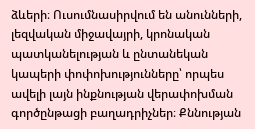ձևերի։ Ուսումնասիրվում են անունների, լեզվական միջավայրի, կրոնական պատկանելության և ընտանեկան կապերի փոփոխությունները՝ որպես ավելի լայն ինքնության վերափոխման գործընթացի բաղադրիչներ։ Քննության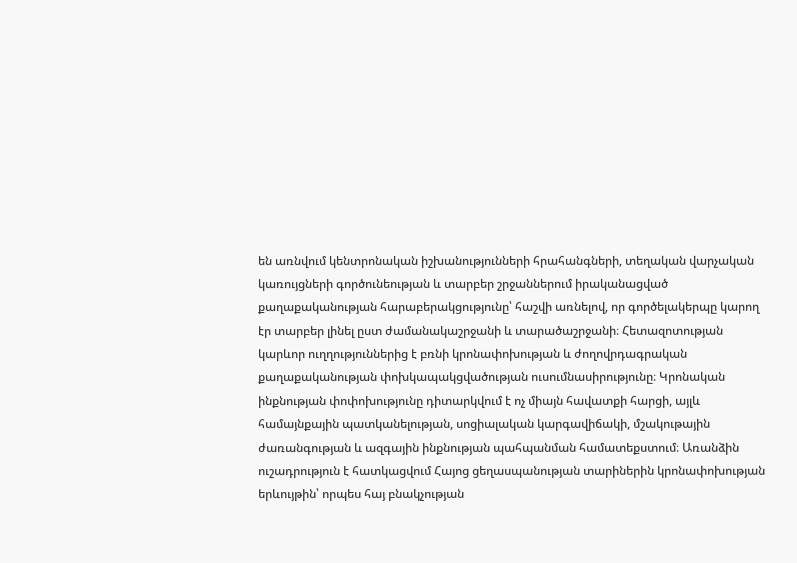են առնվում կենտրոնական իշխանությունների հրահանգների, տեղական վարչական կառույցների գործունեության և տարբեր շրջաններում իրականացված քաղաքականության հարաբերակցությունը՝ հաշվի առնելով, որ գործելակերպը կարող էր տարբեր լինել ըստ ժամանակաշրջանի և տարածաշրջանի։ Հետազոտության կարևոր ուղղություններից է բռնի կրոնափոխության և ժողովրդագրական քաղաքականության փոխկապակցվածության ուսումնասիրությունը։ Կրոնական ինքնության փոփոխությունը դիտարկվում է ոչ միայն հավատքի հարցի, այլև համայնքային պատկանելության, սոցիալական կարգավիճակի, մշակութային ժառանգության և ազգային ինքնության պահպանման համատեքստում։ Առանձին ուշադրություն է հատկացվում Հայոց ցեղասպանության տարիներին կրոնափոխության երևույթին՝ որպես հայ բնակչության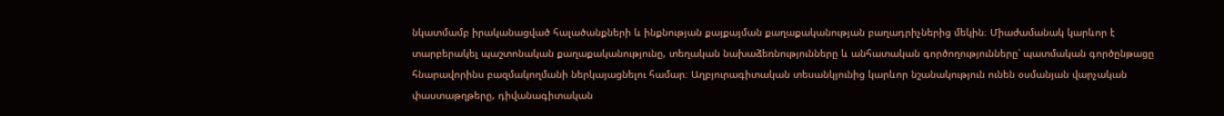նկատմամբ իրականացված հալածանքների և ինքնության քայքայման քաղաքականության բաղադրիչներից մեկին։ Միաժամանակ կարևոր է տարբերակել պաշտոնական քաղաքականությունը, տեղական նախաձեռնությունները և անհատական գործողությունները՝ պատմական գործընթացը հնարավորինս բազմակողմանի ներկայացնելու համար։ Աղբյուրագիտական տեսանկյունից կարևոր նշանակություն ունեն օսմանյան վարչական փաստաթղթերը, դիվանագիտական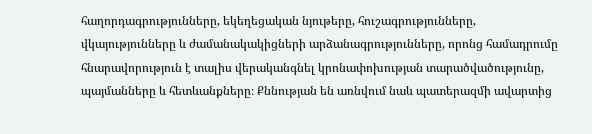հաղորդագրությունները, եկեղեցական նյութերը, հուշագրությունները, վկայությունները և ժամանակակիցների արձանագրությունները, որոնց համադրումը հնարավորություն է տալիս վերականգնել կրոնափոխության տարածվածությունը, պայմանները և հետևանքները։ Քննության են առնվում նաև պատերազմի ավարտից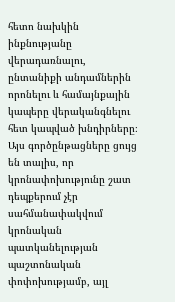հետո նախկին ինքնությանը վերադառնալու, ընտանիքի անդամներին որոնելու և համայնքային կապերը վերականգնելու հետ կապված խնդիրները։ Այս գործընթացները ցույց են տալիս, որ կրոնափոխությունը շատ դեպքերում չէր սահմանափակվում կրոնական պատկանելության պաշտոնական փոփոխությամբ, այլ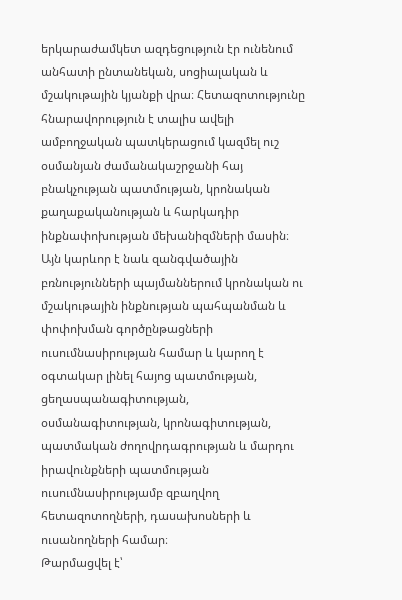երկարաժամկետ ազդեցություն էր ունենում անհատի ընտանեկան, սոցիալական և մշակութային կյանքի վրա։ Հետազոտությունը հնարավորություն է տալիս ավելի ամբողջական պատկերացում կազմել ուշ օսմանյան ժամանակաշրջանի հայ բնակչության պատմության, կրոնական քաղաքականության և հարկադիր ինքնափոխության մեխանիզմների մասին։ Այն կարևոր է նաև զանգվածային բռնությունների պայմաններում կրոնական ու մշակութային ինքնության պահպանման և փոփոխման գործընթացների ուսումնասիրության համար և կարող է օգտակար լինել հայոց պատմության, ցեղասպանագիտության, օսմանագիտության, կրոնագիտության, պատմական ժողովրդագրության և մարդու իրավունքների պատմության ուսումնասիրությամբ զբաղվող հետազոտողների, դասախոսների և ուսանողների համար։
Թարմացվել է՝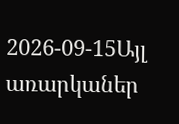2026-09-15Այլ առարկաներ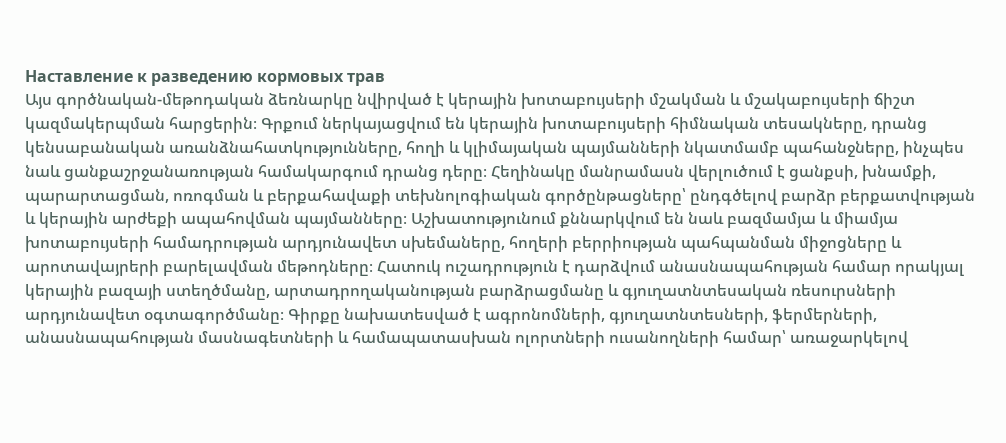Наставление к разведению кормовых трав
Այս գործնական-մեթոդական ձեռնարկը նվիրված է կերային խոտաբույսերի մշակման և մշակաբույսերի ճիշտ կազմակերպման հարցերին։ Գրքում ներկայացվում են կերային խոտաբույսերի հիմնական տեսակները, դրանց կենսաբանական առանձնահատկությունները, հողի և կլիմայական պայմանների նկատմամբ պահանջները, ինչպես նաև ցանքաշրջանառության համակարգում դրանց դերը։ Հեղինակը մանրամասն վերլուծում է ցանքսի, խնամքի, պարարտացման, ոռոգման և բերքահավաքի տեխնոլոգիական գործընթացները՝ ընդգծելով բարձր բերքատվության և կերային արժեքի ապահովման պայմանները։ Աշխատությունում քննարկվում են նաև բազմամյա և միամյա խոտաբույսերի համադրության արդյունավետ սխեմաները, հողերի բերրիության պահպանման միջոցները և արոտավայրերի բարելավման մեթոդները։ Հատուկ ուշադրություն է դարձվում անասնապահության համար որակյալ կերային բազայի ստեղծմանը, արտադրողականության բարձրացմանը և գյուղատնտեսական ռեսուրսների արդյունավետ օգտագործմանը։ Գիրքը նախատեսված է ագրոնոմների, գյուղատնտեսների, ֆերմերների, անասնապահության մասնագետների և համապատասխան ոլորտների ուսանողների համար՝ առաջարկելով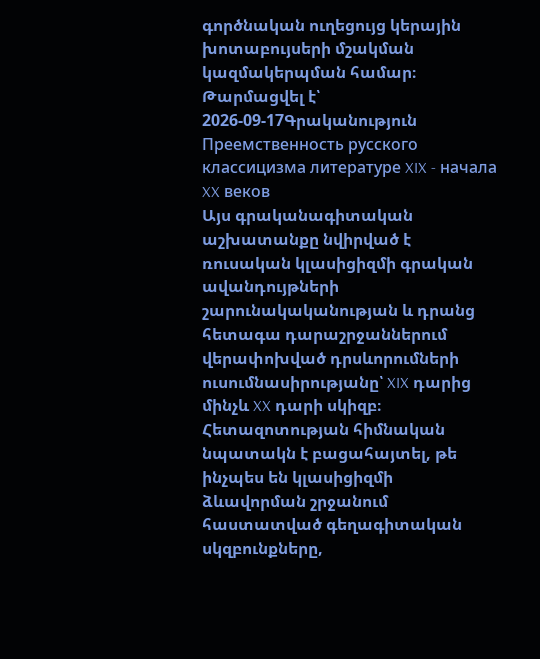գործնական ուղեցույց կերային խոտաբույսերի մշակման կազմակերպման համար։
Թարմացվել է՝ 2026-09-17Գրականություն
Преемственность русского классицизма литературе XIX - начала XX веков
Այս գրականագիտական աշխատանքը նվիրված է ռուսական կլասիցիզմի գրական ավանդույթների շարունակականության և դրանց հետագա դարաշրջաններում վերափոխված դրսևորումների ուսումնասիրությանը՝ XIX դարից մինչև XX դարի սկիզբ։ Հետազոտության հիմնական նպատակն է բացահայտել, թե ինչպես են կլասիցիզմի ձևավորման շրջանում հաստատված գեղագիտական սկզբունքները,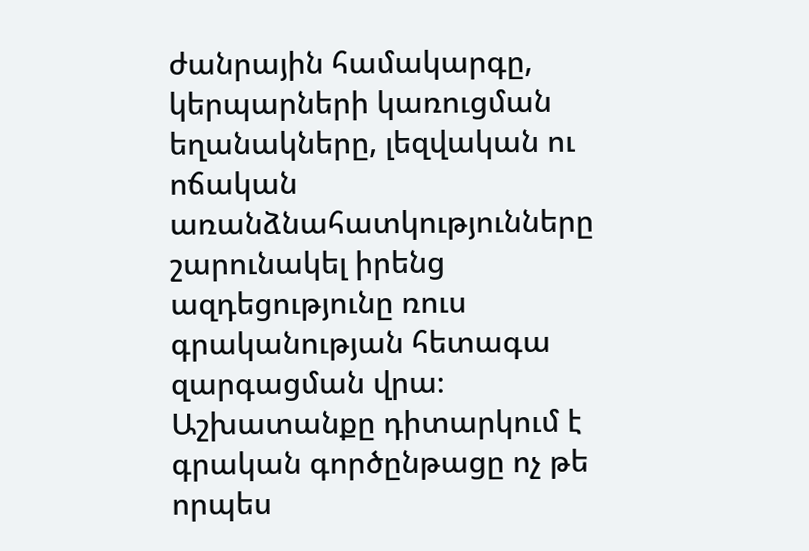ժանրային համակարգը, կերպարների կառուցման եղանակները, լեզվական ու ոճական առանձնահատկությունները շարունակել իրենց ազդեցությունը ռուս գրականության հետագա զարգացման վրա։ Աշխատանքը դիտարկում է գրական գործընթացը ոչ թե որպես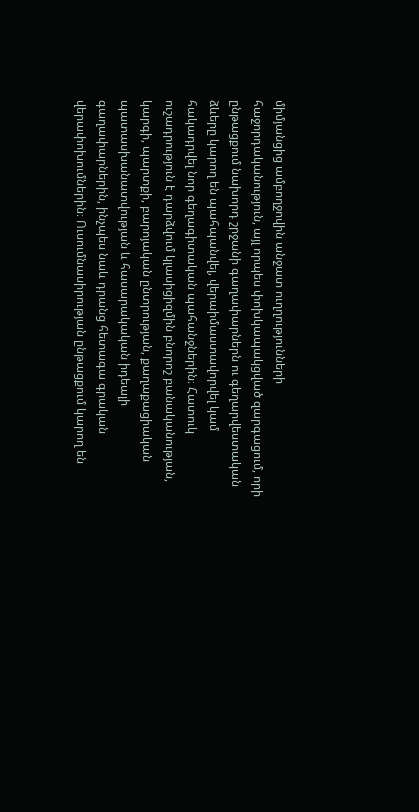միմյանցից ամբողջովին անջատ ուղղությունների հաջորդականություն, այլ որպես փոխկապակցված զարգացում, որի ընթացքում նախորդ շրջանի գաղափարներն ու գեղարվեստական ձևերը կարող են պահպանվել, վերաիմաստավորվել կամ հակադրվել նոր գեղագիտական պահանջներին։ Հատուկ ուշադրություն է դարձվում կլասիցիզմին բնորոշ բանականության, կարգի, պարտքի, բարոյական ընտրության, քաղաքացիական պատասխանատվության և հասարակական իդեալի գաղափարներին, ինչպես նաև դրանց հետագա գրական վերափոխումներին։ Ուսումնասիրության ընթացքում կարող են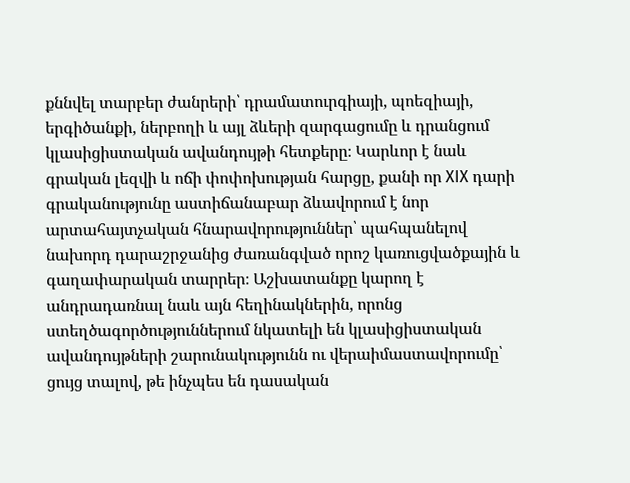քննվել տարբեր ժանրերի՝ դրամատուրգիայի, պոեզիայի, երգիծանքի, ներբողի և այլ ձևերի զարգացումը և դրանցում կլասիցիստական ավանդույթի հետքերը։ Կարևոր է նաև գրական լեզվի և ոճի փոփոխության հարցը, քանի որ XIX դարի գրականությունը աստիճանաբար ձևավորում է նոր արտահայտչական հնարավորություններ՝ պահպանելով նախորդ դարաշրջանից ժառանգված որոշ կառուցվածքային և գաղափարական տարրեր։ Աշխատանքը կարող է անդրադառնալ նաև այն հեղինակներին, որոնց ստեղծագործություններում նկատելի են կլասիցիստական ավանդույթների շարունակությունն ու վերաիմաստավորումը՝ ցույց տալով, թե ինչպես են դասական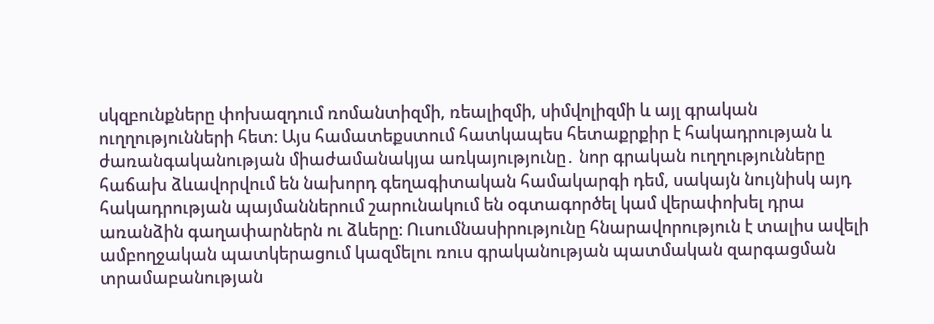սկզբունքները փոխազդում ռոմանտիզմի, ռեալիզմի, սիմվոլիզմի և այլ գրական ուղղությունների հետ։ Այս համատեքստում հատկապես հետաքրքիր է հակադրության և ժառանգականության միաժամանակյա առկայությունը․ նոր գրական ուղղությունները հաճախ ձևավորվում են նախորդ գեղագիտական համակարգի դեմ, սակայն նույնիսկ այդ հակադրության պայմաններում շարունակում են օգտագործել կամ վերափոխել դրա առանձին գաղափարներն ու ձևերը։ Ուսումնասիրությունը հնարավորություն է տալիս ավելի ամբողջական պատկերացում կազմելու ռուս գրականության պատմական զարգացման տրամաբանության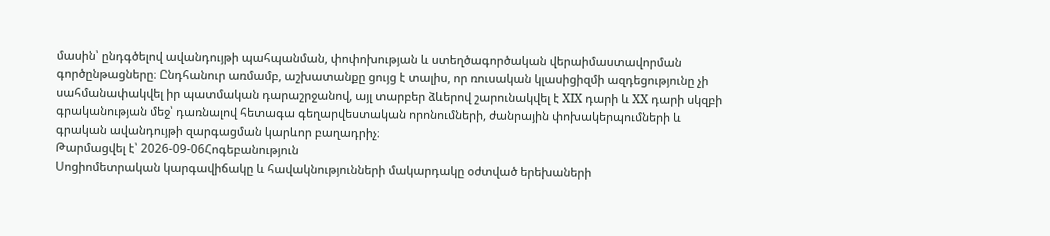մասին՝ ընդգծելով ավանդույթի պահպանման, փոփոխության և ստեղծագործական վերաիմաստավորման գործընթացները։ Ընդհանուր առմամբ, աշխատանքը ցույց է տալիս, որ ռուսական կլասիցիզմի ազդեցությունը չի սահմանափակվել իր պատմական դարաշրջանով, այլ տարբեր ձևերով շարունակվել է XIX դարի և XX դարի սկզբի գրականության մեջ՝ դառնալով հետագա գեղարվեստական որոնումների, ժանրային փոխակերպումների և գրական ավանդույթի զարգացման կարևոր բաղադրիչ։
Թարմացվել է՝ 2026-09-06Հոգեբանություն
Սոցիոմետրական կարգավիճակը և հավակնությունների մակարդակը օժտված երեխաների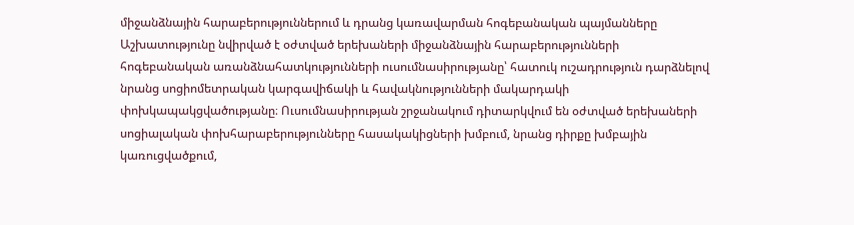միջանձնային հարաբերություններում և դրանց կառավարման հոգեբանական պայմանները
Աշխատությունը նվիրված է օժտված երեխաների միջանձնային հարաբերությունների հոգեբանական առանձնահատկությունների ուսումնասիրությանը՝ հատուկ ուշադրություն դարձնելով նրանց սոցիոմետրական կարգավիճակի և հավակնությունների մակարդակի փոխկապակցվածությանը։ Ուսումնասիրության շրջանակում դիտարկվում են օժտված երեխաների սոցիալական փոխհարաբերությունները հասակակիցների խմբում, նրանց դիրքը խմբային կառուցվածքում,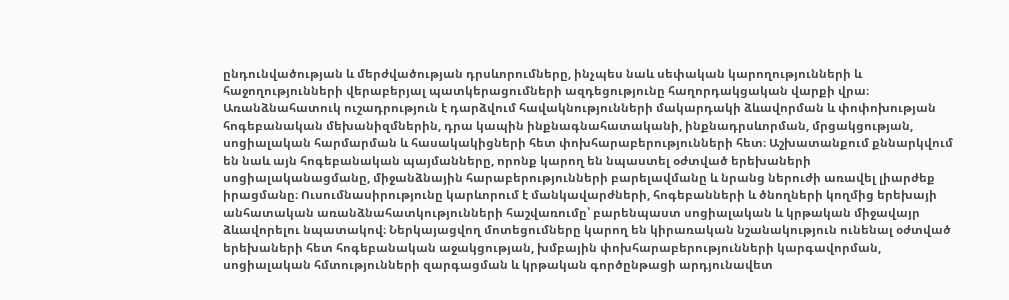ընդունվածության և մերժվածության դրսևորումները, ինչպես նաև սեփական կարողությունների և հաջողությունների վերաբերյալ պատկերացումների ազդեցությունը հաղորդակցական վարքի վրա։ Առանձնահատուկ ուշադրություն է դարձվում հավակնությունների մակարդակի ձևավորման և փոփոխության հոգեբանական մեխանիզմներին, դրա կապին ինքնագնահատականի, ինքնադրսևորման, մրցակցության, սոցիալական հարմարման և հասակակիցների հետ փոխհարաբերությունների հետ։ Աշխատանքում քննարկվում են նաև այն հոգեբանական պայմանները, որոնք կարող են նպաստել օժտված երեխաների սոցիալականացմանը, միջանձնային հարաբերությունների բարելավմանը և նրանց ներուժի առավել լիարժեք իրացմանը։ Ուսումնասիրությունը կարևորում է մանկավարժների, հոգեբանների և ծնողների կողմից երեխայի անհատական առանձնահատկությունների հաշվառումը՝ բարենպաստ սոցիալական և կրթական միջավայր ձևավորելու նպատակով։ Ներկայացվող մոտեցումները կարող են կիրառական նշանակություն ունենալ օժտված երեխաների հետ հոգեբանական աջակցության, խմբային փոխհարաբերությունների կարգավորման, սոցիալական հմտությունների զարգացման և կրթական գործընթացի արդյունավետ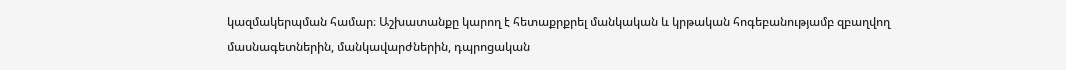կազմակերպման համար։ Աշխատանքը կարող է հետաքրքրել մանկական և կրթական հոգեբանությամբ զբաղվող մասնագետներին, մանկավարժներին, դպրոցական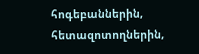հոգեբաններին, հետազոտողներին,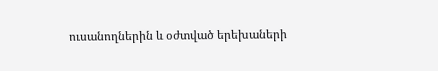ուսանողներին և օժտված երեխաների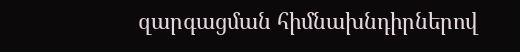զարգացման հիմնախնդիրներով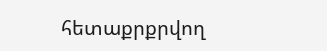հետաքրքրվող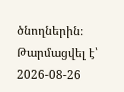ծնողներին։
Թարմացվել է՝ 2026-08-26